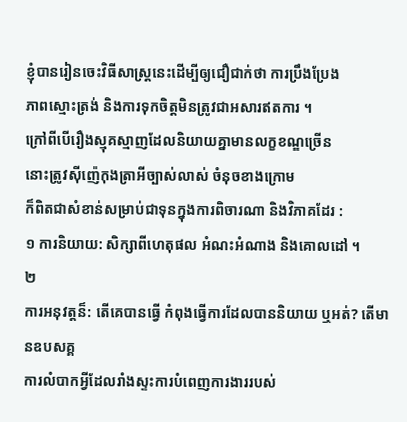ខ្ញុំបានរៀនចេះវិធីសាស្រ្តនេះដើម្បីឲ្យជឿជាក់ថា ការប្រឹងប្រែង
ភាពស្មោះត្រង់ និងការទុកចិត្តមិនត្រូវជាអសារឥតការ ។
ក្រៅពីបើរឿងស្មុគស្មាញដែលនិយាយគ្នាមានលក្ខខណ្ឌច្រើន
នោះត្រូវស៊ីញ៉េកុងត្រាអីច្បាស់លាស់ ចំនុចខាងក្រោម
ក៏ពិតជាសំខាន់សម្រាប់ជាទុនក្នុងការពិចារណា និងវិភាគដែរ :
១ ការនិយាយ: សិក្សាពីហេតុផល អំណះអំណាង និងគោលដៅ ។
២
ការអនុវត្តន៏: តើគេបានធ្វើ កំពុងធ្វើការដែលបាននិយាយ ឬអត់? តើមានឧបសគ្គ
ការលំបាកអ្វីដែលរាំងស្ទះការបំពេញការងាររបស់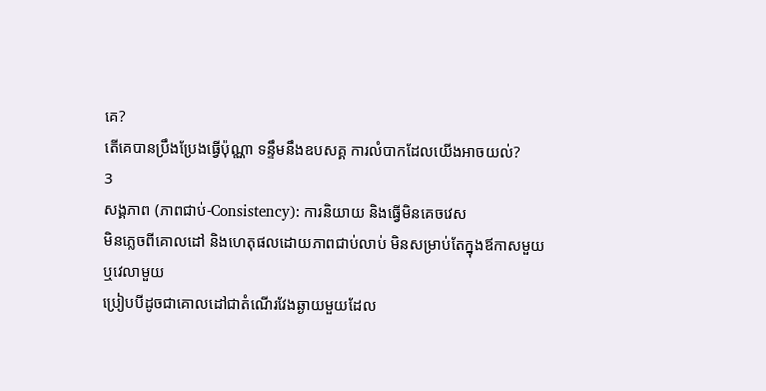គេ?
តើគេបានប្រឹងប្រែងធ្វើប៉ុណ្ណា ទន្ទឹមនឹងឧបសគ្គ ការលំបាកដែលយើងអាចយល់?
3
សង្គភាព (ភាពជាប់-Consistency): ការនិយាយ និងធ្វើមិនគេចវេស
មិនភ្លេចពីគោលដៅ និងហេតុផលដោយភាពជាប់លាប់ មិនសម្រាប់តែក្នុងឪកាសមួយ
ឬវេលាមួយ
ប្រៀបបីដូចជាគោលដៅជាតំណើរវែងឆ្ងាយមួយដែល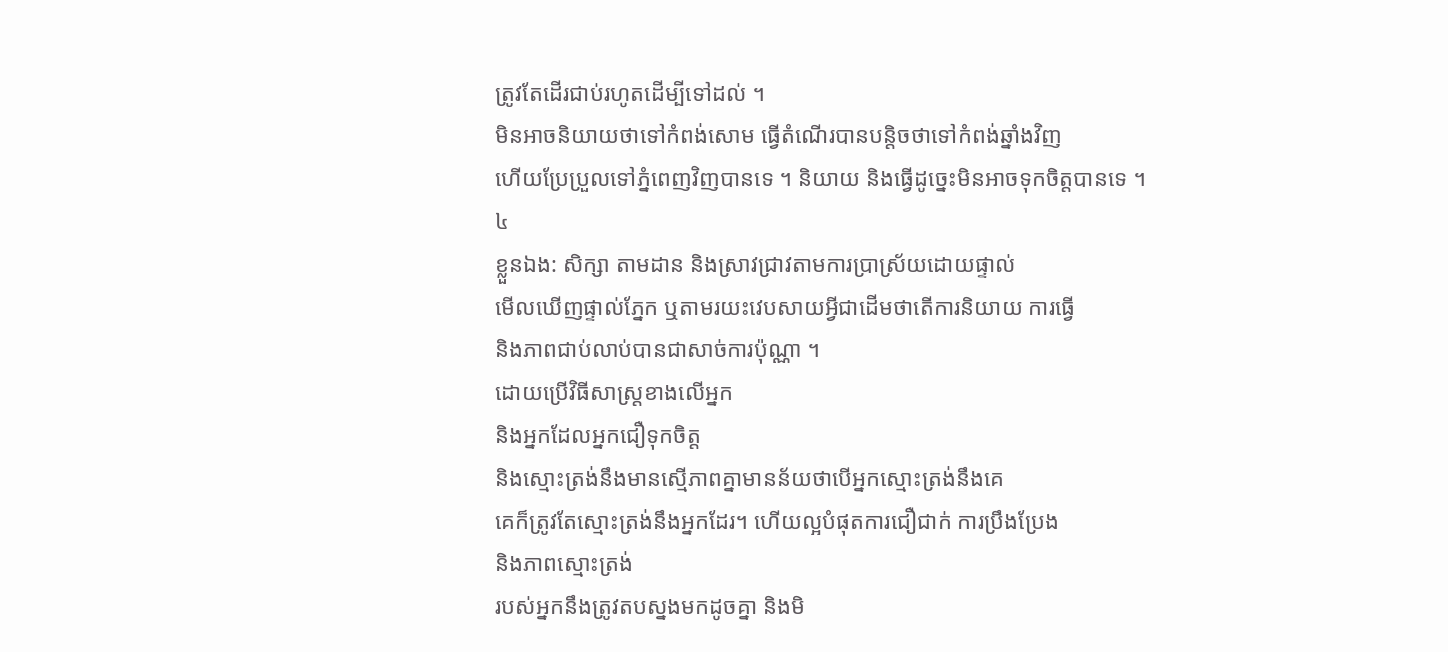ត្រូវតែដើរជាប់រហូតដើម្បីទៅដល់ ។
មិនអាចនិយាយថាទៅកំពង់សោម ធ្វើតំណើរបានបន្តិចថាទៅកំពង់ឆ្នាំងវិញ
ហើយប្រែប្រួលទៅភ្នំពេញវិញបានទេ ។ និយាយ និងធ្វើដូច្នេះមិនអាចទុកចិត្តបានទេ ។
៤
ខ្លួនឯង: សិក្សា តាមដាន និងស្រាវជ្រាវតាមការប្រាស្រ័យដោយផ្ទាល់
មើលឃើញផ្ទាល់ភ្នែក ឬតាមរយះវេបសាយអ្វីជាដើមថាតើការនិយាយ ការធ្វើ
និងភាពជាប់លាប់បានជាសាច់ការប៉ុណ្ណា ។
ដោយប្រើវិធីសាស្រ្តខាងលើអ្នក
និងអ្នកដែលអ្នកជឿទុកចិត្ត
និងស្មោះត្រង់នឹងមានស្មើភាពគ្នាមានន័យថាបើអ្នកស្មោះត្រង់នឹងគេ
គេក៏ត្រូវតែស្មោះត្រង់នឹងអ្នកដែរ។ ហើយល្អបំផុតការជឿជាក់ ការប្រឹងប្រែង
និងភាពស្មោះត្រង់
របស់អ្នកនឹងត្រូវតបស្នងមកដូចគ្នា និងមិ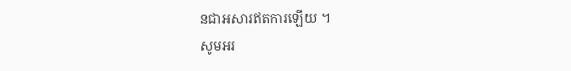នជាអសារឥតការឡើយ ។
សូមអរ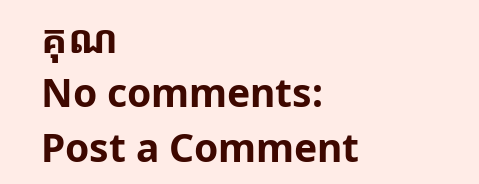គុណ
No comments:
Post a Comment